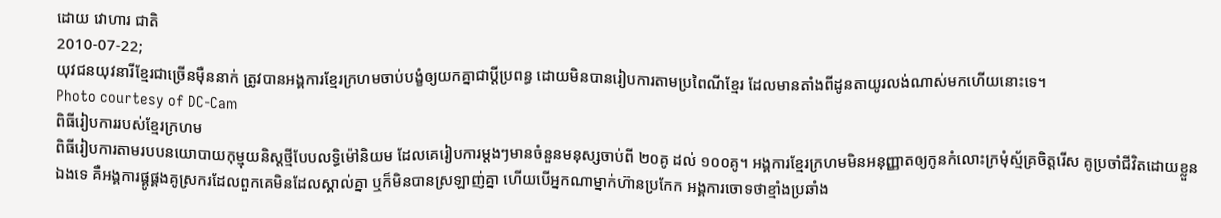ដោយ វោហារ ជាតិ
2010-07-22;
យុវជនយុវនារីខ្មែរជាច្រើនម៉ឺននាក់ ត្រូវបានអង្គការខ្មែរក្រហមចាប់បង្ខំឲ្យយកគ្នាជាប្ដីប្រពន្ធ ដោយមិនបានរៀបការតាមប្រពៃណីខ្មែរ ដែលមានតាំងពីដូនតាយូរលង់ណាស់មកហើយនោះទេ។
Photo courtesy of DC-Cam
ពិធីរៀបការរបស់ខ្មែរក្រហម
ពិធីរៀបការតាមរបបនយោបាយកុម្មុយនិស្តថ្មីបែបលទ្ធិម៉ៅនិយម ដែលគេរៀបការម្តងៗមានចំនួនមនុស្សចាប់ពី ២០គូ ដល់ ១០០គូ។ អង្គការខ្មែរក្រហមមិនអនុញ្ញាតឲ្យកូនកំលោះក្រមុំស្ម័គ្រចិត្តរើស គូប្រចាំជីវិតដោយខ្លួនឯងទេ គឺអង្គការផ្គូផ្គងគូស្រករដែលពួកគេមិនដែលស្គាល់គ្នា ឬក៏មិនបានស្រឡាញ់គ្នា ហើយបើអ្នកណាម្នាក់ហ៊ានប្រកែក អង្គការចោទថាខ្មាំងប្រឆាំង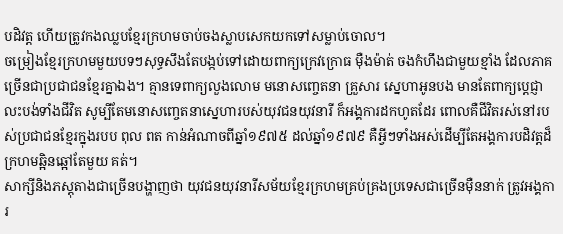បដិវត្ត ហើយត្រូវកងឈ្លបខ្មែរក្រហមចាប់ចងស្លាបសេកយកទៅសម្លាប់ចោល។
ចម្រៀងខ្មែរក្រហមមួយបទៗសុទ្ធសឹងតែបង្កប់ទៅដោយពាក្យក្រេវក្រោធ ម៉ឺងម៉ាត់ ចងកំហឹងជាមួយខ្មាំង ដែលភាគច្រើនជាប្រជាជនខ្មែរគ្នាឯង។ គ្មានទេពាក្យលួងលោម មនោសញ្ចេតនា គ្រួសារ ស្នេហាអូនបង មានតែពាក្យប្ដេជ្ញា លះបង់ទាំងជីវិត សូម្បីតែមនោសញ្ចេតនាស្នេហារបស់យុវជនយុវនារី ក៏អង្គការដកហូតដែរ ពោលគឺជីវិតរស់នៅរបស់ប្រជាជនខ្មែរក្នុងរបប ពុល ពត កាន់អំណាចពីឆ្នាំ១៩៧៥ ដល់ឆ្នាំ១៩៧៩ គឺអ្វីៗទាំងអស់ដើម្បីតែអង្គការបដិវត្តដ៏ក្រហមឆ្អិនឆ្អៅតែមួយ គត់។
សាក្សីនិងភស្តុតាងជាច្រើនបង្ហាញថា យុវជនយុវនារីសម័យខ្មែរក្រហមគ្រប់គ្រងប្រទេសជាច្រើនម៉ឺននាក់ ត្រូវអង្គការ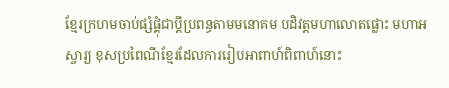ខ្មែរក្រហមចាប់ផ្សំផ្គុំជាប្ដីប្រពន្ធតាមមនោគម បដិវត្តមហាលោតផ្លោះ មហាអស្ចារ្យ ខុសប្រពៃណីខ្មែរដែលការរៀបអាពាហ៍ពិពាហ៍នោះ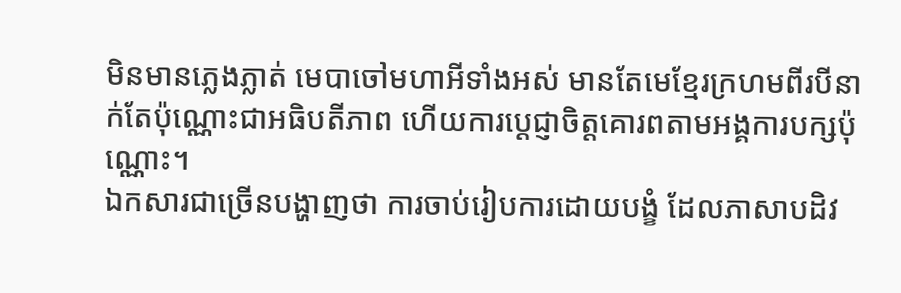មិនមានភ្លេងភ្លាត់ មេបាចៅមហាអីទាំងអស់ មានតែមេខ្មែរក្រហមពីរបីនាក់តែប៉ុណ្ណោះជាអធិបតីភាព ហើយការប្ដេជ្ញាចិត្តគោរពតាមអង្គការបក្សប៉ុណ្ណោះ។
ឯកសារជាច្រើនបង្ហាញថា ការចាប់រៀបការដោយបង្ខំ ដែលភាសាបដិវ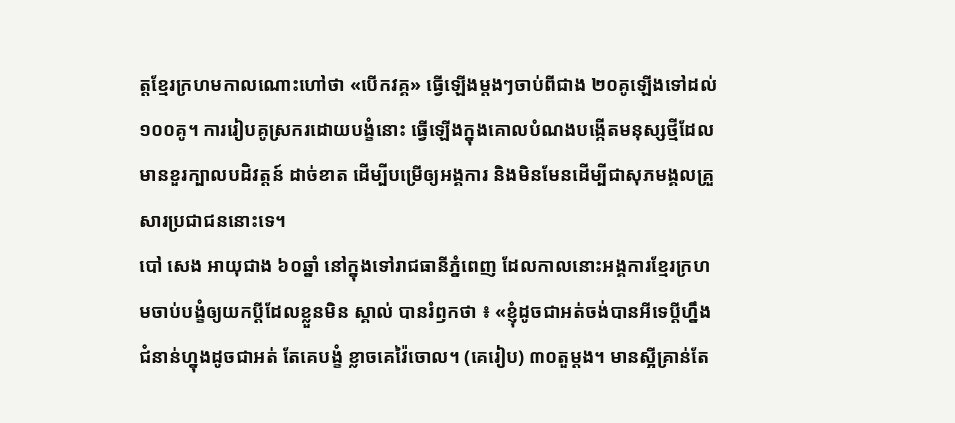ត្តខ្មែរក្រហមកាលណោះហៅថា «បើកវគ្គ» ធ្វើឡើងម្តងៗចាប់ពីជាង ២០គូឡើងទៅដល់ ១០០គូ។ ការរៀបគូស្រករដោយបង្ខំនោះ ធ្វើឡើងក្នុងគោលបំណងបង្កើតមនុស្សថ្មីដែលមានខួរក្បាលបដិវត្តន៍ ដាច់ខាត ដើម្បីបម្រើឲ្យអង្គការ និងមិនមែនដើម្បីជាសុភមង្គលគ្រួសារប្រជាជននោះទេ។
បៅ សេង អាយុជាង ៦០ឆ្នាំ នៅក្នុងទៅរាជធានីភ្នំពេញ ដែលកាលនោះអង្គការខ្មែរក្រហមចាប់បង្ខំឲ្យយកប្ដីដែលខ្លួនមិន ស្គាល់ បានរំឭកថា ៖ «ខ្ញុំដូចជាអត់ចង់បានអីទេប្ដីហ្នឹង ជំនាន់ហ្នុងដូចជាអត់ តែគេបង្ខំ ខ្លាចគេវ៉ៃចោល។ (គេរៀប) ៣០តួម្ដង។ មានស្អីគ្រាន់តែ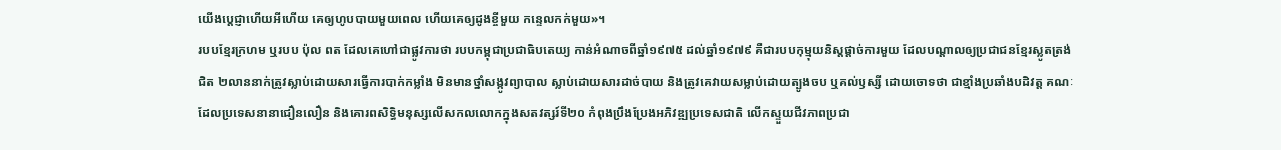យើងប្ដេជ្ញាហើយអីហើយ គេឲ្យហូបបាយមួយពេល ហើយគេឲ្យដូងខ្ចីមួយ កន្ទេលកក់មួយ»។
របបខ្មែរក្រហម ឬរបប ប៉ុល ពត ដែលគេហៅជាផ្លូវការថា របបកម្ពុជាប្រជាធិបតេយ្យ កាន់អំណាចពីឆ្នាំ១៩៧៥ ដល់ឆ្នាំ១៩៧៩ គឺជារបបកុម្មុយនិស្តផ្ដាច់ការមួយ ដែលបណ្ដាលឲ្យប្រជាជនខ្មែរស្លូតត្រង់ជិត ២លាននាក់ត្រូវស្លាប់ដោយសារធ្វើការបាក់កម្លាំង មិនមានថ្នាំសង្កូវព្យាបាល ស្លាប់ដោយសារដាច់បាយ និងត្រូវគេវាយសម្លាប់ដោយត្បូងចប ឬគល់ឫស្សី ដោយចោទថា ជាខ្មាំងប្រឆាំងបដិវត្ត គណៈដែលប្រទេសនានាជឿនលឿន និងគោរពសិទ្ធិមនុស្សលើសកលលោកក្នុងសតវត្សរ៍ទី២០ កំពុងប្រឹងប្រែងអភិវឌ្ឍប្រទេសជាតិ លើកស្ទួយជីវភាពប្រជា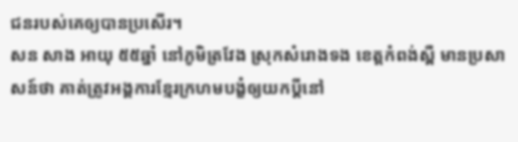ជនរបស់គេឲ្យបានប្រសើរ។
សន សាង អាយុ ៥៥ឆ្នាំ នៅភូមិត្រវែង ស្រុកសំរោងទង ខេត្តកំពង់ស្ពឺ មានប្រសាសន៍ថា គាត់ត្រូវអង្គការខ្មែរក្រហមបង្ខំឲ្យយកប្ដីនៅ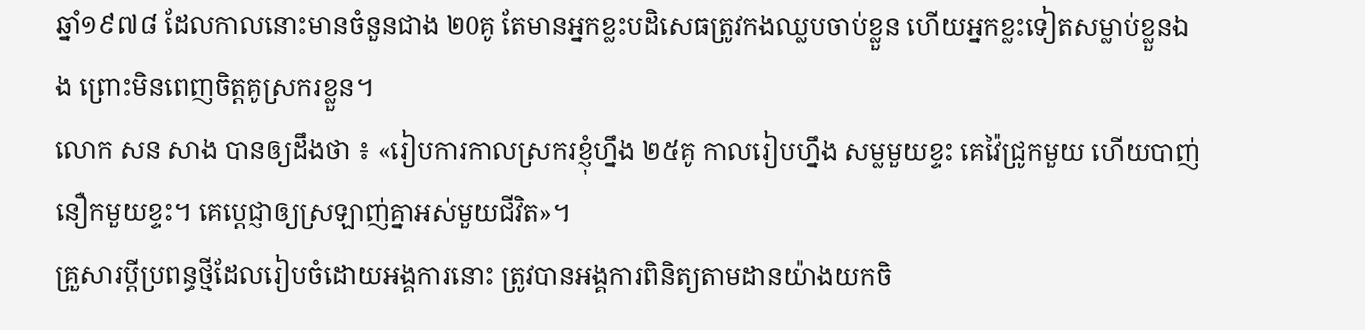ឆ្នាំ១៩៧៨ ដែលកាលនោះមានចំនួនជាង ២0គូ តែមានអ្នកខ្លះបដិសេធត្រូវកងឈ្លបចាប់ខ្លួន ហើយអ្នកខ្លះទៀតសម្លាប់ខ្លួនឯង ព្រោះមិនពេញចិត្តគូស្រករខ្លួន។
លោក សន សាង បានឲ្យដឹងថា ៖ «រៀបការកាលស្រករខ្ញុំហ្នឹង ២៥គូ កាលរៀបហ្នឹង សម្លមួយខ្ទះ គេវ៉ៃជ្រូកមួយ ហើយបាញ់នឿកមួយខ្ទះ។ គេប្ដេជ្ញាឲ្យស្រឡាញ់គ្នាអស់មួយជីវិត»។
គ្រួសារប្តីប្រពន្ធថ្មីដែលរៀបចំដោយអង្គការនោះ ត្រូវបានអង្គការពិនិត្យតាមដានយ៉ាងយកចិ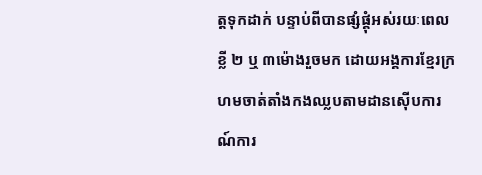ត្តទុកដាក់ បន្ទាប់ពីបានផ្សំផ្គុំអស់រយៈពេលខ្លី ២ ឬ ៣ម៉ោងរួចមក ដោយអង្គការខ្មែរក្រហមចាត់តាំងកងឈ្លបតាមដានស៊ើបការណ៍ការ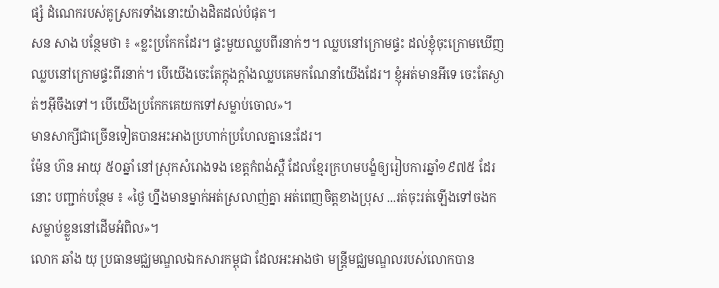ផ្សំ ដំណេករបស់គូស្រករទាំងនោះយ៉ាងដិតដល់បំផុត។
សន សាង បន្ថែមថា ៖ «ខ្លះប្រកែកដែរ។ ផ្ទះមួយឈ្លបពីរនាក់ៗ។ ឈ្លបនៅក្រោមផ្ទះ ដល់ខ្ញុំចុះក្រោមឃើញឈ្លបនៅក្រោមផ្ទះពីរនាក់។ បើយើងចេះតែក្ដុងក្ដាំងឈ្លបគេមកណែនាំយើងដែរ។ ខ្ញុំអត់មានអីទេ ចេះតែស្ងាត់ៗអ៊ីចឹងទៅ។ បើយើងប្រកែកគេយកទៅសម្លាប់ចោល»។
មានសាក្សីជាច្រើនទៀតបានអះអាងប្រហាក់ប្រហែលគ្នានេះដែរ។
ម៉ែន ហ៊ន អាយុ ៥០ឆ្នាំ នៅស្រុកសំរោងទង ខេត្តកំពង់ស្ពឺ ដែលខ្មែរក្រហមបង្ខំឲ្យរៀបការឆ្នាំ១៩៧៥ ដែរនោះ បញ្ជាក់បន្ថែម ៖ «ថ្ងៃ ហ្នឹងមានម្នាក់អត់ស្រលាញ់គ្នា អត់ពេញចិត្តខាងប្រុស ...រត់ចុះរត់ឡើងទៅចងកសម្លាប់ខ្លួននៅដើមអំពិល»។
លោក ឆាំង យុ ប្រធានមជ្ឈមណ្ឌលឯកសារកម្ពុជា ដែលអះអាងថា មន្ត្រីមជ្ឈមណ្ឌលរបស់លោកបាន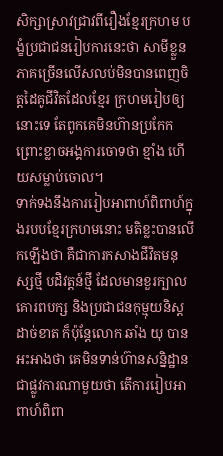សិក្សាស្រាវជ្រាវពីរឿងខ្មែរក្រហម បង្ខំប្រជាជនរៀបការនេះថា សាមីខ្លួនភាគច្រើនលើសលប់មិនបានពេញចិត្តដៃគូជីវិតដែលខ្មែរ ក្រហមរៀបឲ្យនោះទេ តែពូកគេមិនហ៊ានប្រកែក ព្រោះខ្លាចអង្គការចោទថា ខ្មាំង ហើយសម្លាប់ចោល។
ទាក់ទងនឹងការរៀបអាពាហ៍ពិពាហ៍ក្នុងរបបខ្មែរក្រហមនោះ មតិខ្លះបានលើកឡើងថា គឺជាការកសាងជីវិតមនុស្សថ្មី បដិវត្តន៍ថ្មី ដែលមានខួរក្បាលគោរពបក្ស និងប្រជាជនកុម្មុយនិស្តដាច់ខាត ក៏ប៉ុន្តែលោក ឆាំង យុ បានអះអាងថា គេមិនទាន់ហ៊ានសន្និដ្ឋានជាផ្លូវការណាមួយថា តើការរៀបអាពាហ៍ពិពា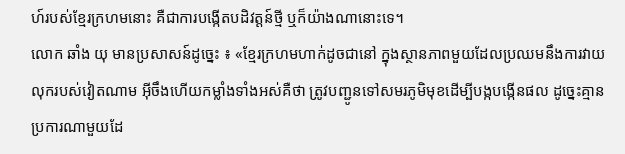ហ៍របស់ខ្មែរក្រហមនោះ គឺជាការបង្កើតបដិវត្តន៍ថ្មី ឬក៏យ៉ាងណានោះទេ។
លោក ឆាំង យុ មានប្រសាសន៍ដូច្នេះ ៖ «ខ្មែរក្រហមហាក់ដូចជានៅ ក្នុងស្ថានភាពមួយដែលប្រឈមនឹងការវាយលុករបស់វៀតណាម អ៊ីចឹងហើយកម្លាំងទាំងអស់គឺថា ត្រូវបញ្ជូនទៅសមរភូមិមុខដើម្បីបង្កបង្កើនផល ដូច្នេះគ្មានប្រការណាមួយដែ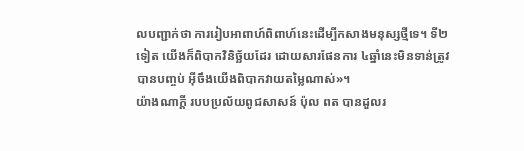លបញ្ជាក់ថា ការរៀបអាពាហ៍ពិពាហ៍នេះដើម្បីកសាងមនុស្សថ្មីទេ។ ទី២ទៀត យើងក៏ពិបាកវិនិច្ឆ័យដែរ ដោយសារផែនការ ៤ឆ្នាំនេះមិនទាន់ត្រូវបានបញ្ចប់ អ៊ីចឹងយើងពិបាកវាយតម្លៃណាស់»។
យ៉ាងណាក្ដី របបប្រល័យពូជសាសន៍ ប៉ុល ពត បានដួលរ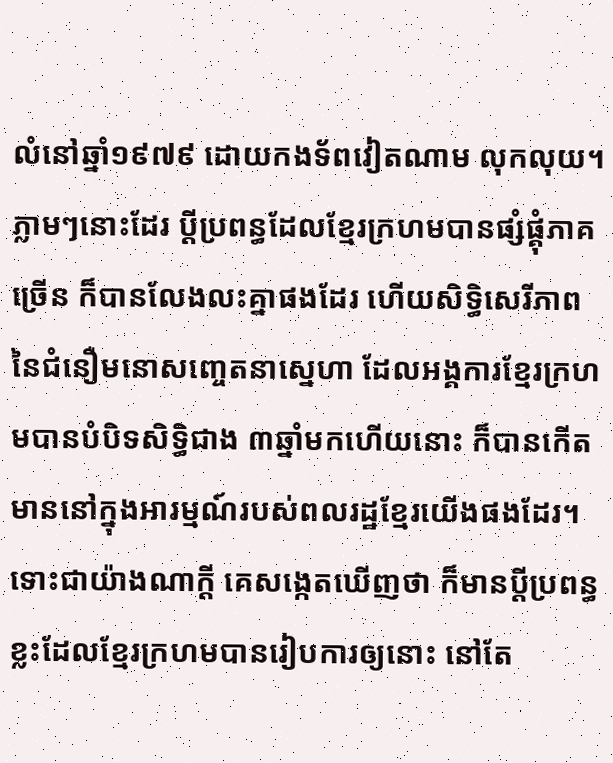លំនៅឆ្នាំ១៩៧៩ ដោយកងទ័ពវៀតណាម លុកលុយ។ ភ្លាមៗនោះដែរ ប្ដីប្រពន្ធដែលខ្មែរក្រហមបានផ្សំផ្គុំភាគច្រើន ក៏បានលែងលះគ្នាផងដែរ ហើយសិទ្ធិសេរីភាពនៃជំនឿមនោសញ្ចេតនាស្នេហា ដែលអង្គការខ្មែរក្រហមបានបំបិទសិទ្ធិជាង ៣ឆ្នាំមកហើយនោះ ក៏បានកើតមាននៅក្នុងអារម្មណ៍របស់ពលរដ្ឋខ្មែរយើងផងដែរ។
ទោះជាយ៉ាងណាក្ដី គេសង្កេតឃើញថា ក៏មានប្ដីប្រពន្ធខ្លះដែលខ្មែរក្រហមបានរៀបការឲ្យនោះ នៅតែ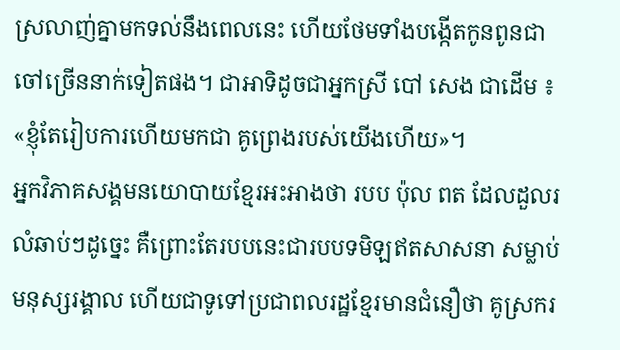ស្រលាញ់គ្នាមកទល់នឹងពេលនេះ ហើយថែមទាំងបង្កើតកូនពូនជាចៅច្រើននាក់ទៀតផង។ ជាអាទិដូចជាអ្នកស្រី បៅ សេង ជាដើម ៖ «ខ្ញុំតែរៀបការហើយមកជា គូព្រេងរបស់យើងហើយ»។
អ្នកវិភាគសង្គមនយោបាយខ្មែរអះអាងថា របប ប៉ុល ពត ដែលដួលរលំឆាប់ៗដូច្នេះ គឺព្រោះតែរបបនេះជារបបទមិឡឥតសាសនា សម្លាប់មនុស្សរង្គាល ហើយជាទូទៅប្រជាពលរដ្ឋខ្មែរមានជំនឿថា គូស្រករ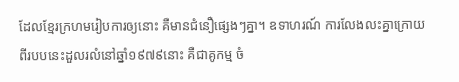ដែលខ្មែរក្រហមរៀបការឲ្យនោះ គឺមានជំនឿផ្សេងៗគ្នា។ ឧទាហរណ៍ ការលែងលះគ្នាក្រោយពីរបបនេះដួលរលំនៅឆ្នាំ១៩៧៩នោះ គឺជាគូកម្ម ចំ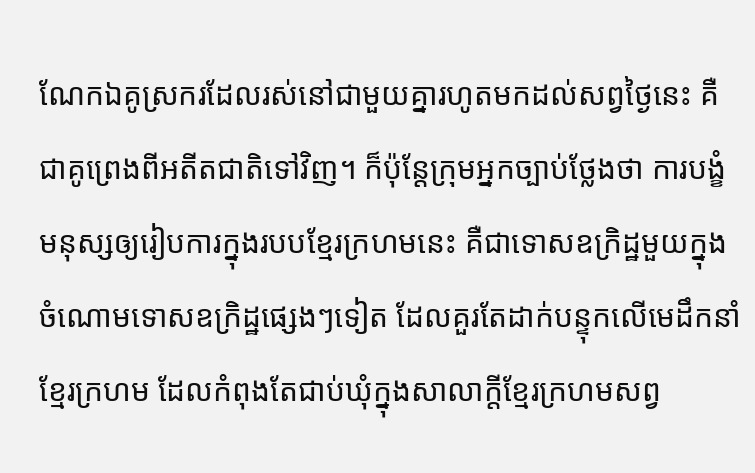ណែកឯគូស្រករដែលរស់នៅជាមួយគ្នារហូតមកដល់សព្វថ្ងៃនេះ គឺជាគូព្រេងពីអតីតជាតិទៅវិញ។ ក៏ប៉ុន្តែក្រុមអ្នកច្បាប់ថ្លែងថា ការបង្ខំមនុស្សឲ្យរៀបការក្នុងរបបខ្មែរក្រហមនេះ គឺជាទោសឧក្រិដ្ឋមួយក្នុងចំណោមទោសឧក្រិដ្ឋផ្សេងៗទៀត ដែលគួរតែដាក់បន្ទុកលើមេដឹកនាំខ្មែរក្រហម ដែលកំពុងតែជាប់ឃុំក្នុងសាលាក្ដីខ្មែរក្រហមសព្វ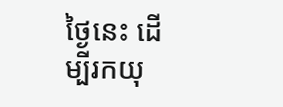ថ្ងៃនេះ ដើម្បីរកយុ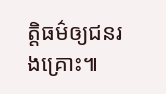ត្តិធម៌ឲ្យជនរងគ្រោះ៕